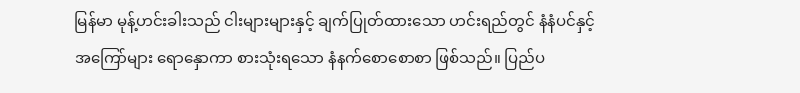မြန်မာ မုန့်ဟင်းခါးသည် ငါးများများနှင့် ချက်ပြုတ်ထားသော ဟင်းရည်တွင် နံနံပင်နှင့် အကြော်များ ရောနှောကာ စားသုံးရသော နံနက်စောစောစာ ဖြစ်သည်။ ပြည်ပ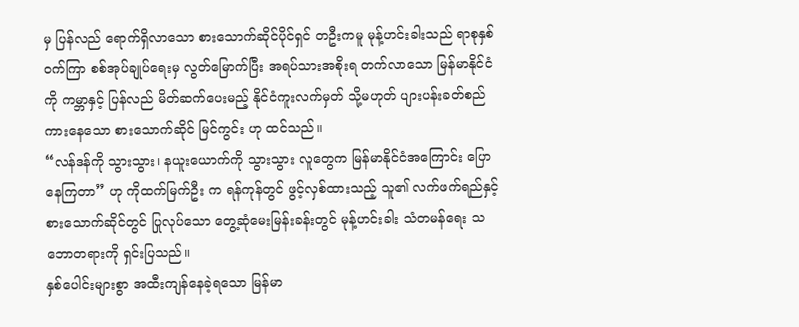မှ ပြန်လည် ရောက်ရှိလာသော စားသောက်ဆိုင်ပိုင်ရှင် တဦးကမူ မုန့်ဟင်းခါးသည် ရာစုနှစ်ဝက်ကြာ စစ်အုပ်ချုပ်ရေးမှ လွတ်မြောက်ပြီး အရပ်သားအစိုးရ တက်လာသော မြန်မာနိုင်ငံကို ကမ္ဘာနှင့် ပြန်လည် မိတ်ဆက်ပေးမည့် နိုင်ငံကူးလက်မှတ် သို့မဟုတ် ပျားပန်းခတ်စည်ကားနေသော စားသောက်ဆိုင် မြင်ကွင်း ဟု ထင်သည်။
“လန်ဒန်ကို သွားသွား၊ နယူးယောက်ကို သွားသွား လူတွေက မြန်မာနိုင်ငံအကြောင်း ပြောနေကြတာ” ဟု ကိုထက်မြက်ဦး က ရန်ကုန်တွင် ဖွင့်လှစ်ထားသည့် သူ၏ လက်ဖက်ရည်နှင့် စားသောက်ဆိုင်တွင် ပြုလုပ်သော တွေ့ဆုံမေးမြန်းခန်းတွင် မုန့်ဟင်းခါး သံတမန်ရေး သဘောတရားကို ရှင်းပြသည်။
နှစ်ပေါင်းများစွာ အထီးကျန်နေခဲ့ရသော မြန်မာ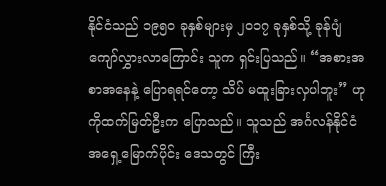နိုင်ငံသည် ၁၉၅၀ ခုနှစ်များမှ ၂၀၁၇ ခုနှစ်သို့ ခုန်ပျံကျော်လွှားလာကြောင်း သူက ရှင်းပြသည်။ “အစားအစာအနေနဲ့ ပြောရရင်တော့ သိပ် မထူးခြားလှပါဘူး” ဟု ကိုထက်မြတ်ဦးက ပြောသည်။ သူသည် အင်္ဂလန်နိုင်ငံ အရှေ့မြောက်ပိုင်း ဒေသတွင် ကြီး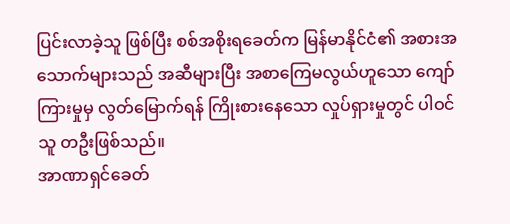ပြင်းလာခဲ့သူ ဖြစ်ပြီး စစ်အစိုးရခေတ်က မြန်မာနိုင်ငံ၏ အစားအသောက်များသည် အဆီများပြီး အစာကြေမလွယ်ဟူသော ကျော်ကြားမှုမှ လွတ်မြောက်ရန် ကြိုးစားနေသော လှုပ်ရှားမှုတွင် ပါဝင်သူ တဦးဖြစ်သည်။
အာဏာရှင်ခေတ်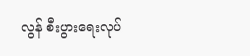လွန် စီးပွားရေးလုပ်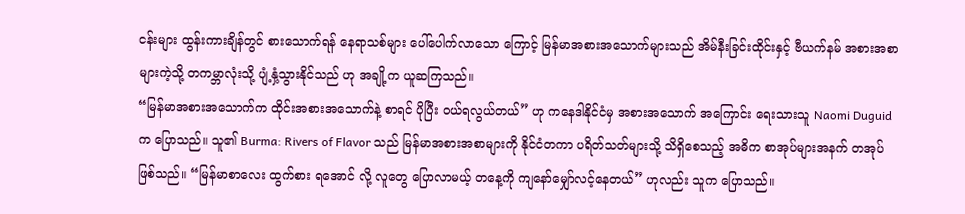ငန်းများ ထွန်းကားချိန်တွင် စားသောက်ရန် နေရာသစ်များ ပေါ်ပေါက်လာသော ကြောင့် မြန်မာအစားအသောက်များသည် အိမ်နီးခြင်းထိုင်းနှင့် ဗီယက်နမ် အစားအစာများကဲ့သို့ တကမ္ဘာလုံးသို့ ပျံ့နှံ့သွားနိုင်သည် ဟု အချို့က ယူဆကြသည်။
“မြန်မာအစားအသောက်က ထိုင်းအစားအသောက်နဲ့ စာရင် ပိုပြီး ဝယ်ရလွယ်တယ်” ဟု ကနေဒါနိုင်ငံမှ အစားအသောက် အကြောင်း ရေးသားသူ Naomi Duguid က ပြောသည်။ သူ၏ Burma: Rivers of Flavor သည် မြန်မာအစားအစာများကို နိုင်ငံတကာ ပရိတ်သတ်များသို့ သိရှိစေသည့် အဓိက စာအုပ်များအနက် တအုပ် ဖြစ်သည်။ “မြန်မာစာလေး ထွက်စား ရအောင် လို့ လူတွေ ပြောလာမယ့် တနေ့ကို ကျနော်မျှော်လင့်နေတယ်” ဟုလည်း သူက ပြောသည်။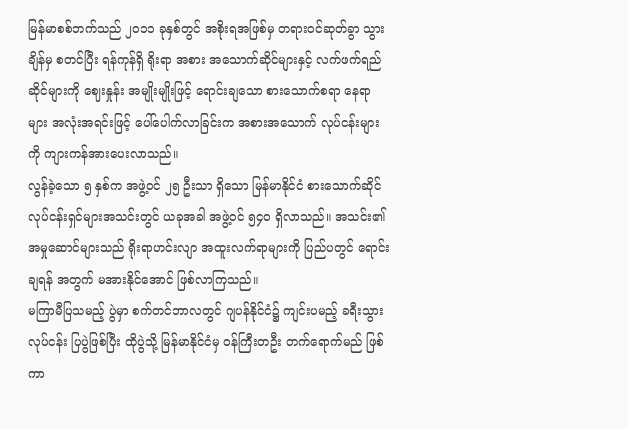မြန်မာစစ်ဘက်သည် ၂၀၁၁ ခုနှစ်တွင် အစိုးရအဖြစ်မှ တရားဝင်ဆုတ်ခွာ သွားချိန်မှ စတင်ပြီး ရန်ကုန်ရှိ ရိုးရာ အစား အသောက်ဆိုင်များနှင့် လက်ဖက်ရည်ဆိုင်များကို ဈေးနှုန်း အမျိုးမျိုးဖြင့် ရောင်းချသော စားသောက်စရာ နေရာများ အလုံးအရင်းဖြင့် ပေါ်ပေါက်လာခြင်းက အစားအသောက် လုပ်ငန်းများကို ကျားကန်အားပေးလာသည်။
လွန်ခဲ့သော ၅ နှစ်က အဖွဲ့ဝင် ၂၅ ဦးသာ ရှိသော မြန်မာနိုင်ငံ စားသောက်ဆိုင် လုပ်ငန်းရှင်များအသင်းတွင် ယခုအခါ အဖွဲ့ဝင် ၅၄၀ ရှိလာသည်။ အသင်း၏ အမှုဆောင်များသည် ရိုးရာဟင်းလျာ အထူးလက်ရာများကို ပြည်ပတွင် ရောင်းချရန် အတွက် မအားနိုင်အောင် ဖြစ်လာကြသည်။
မကြာမီပြသမည့် ပွဲမှာ စက်တင်ဘာလတွင် ဂျပန်နိုင်ငံ၌ ကျင်းပမည့် ခရီးသွားလုပ်ငန်း ပြပွဲဖြစ်ပြီး ထိုပွဲသို့ မြန်မာနိုင်ငံမှ ဝန်ကြီးတဦး တက်ရောက်မည် ဖြစ်ကာ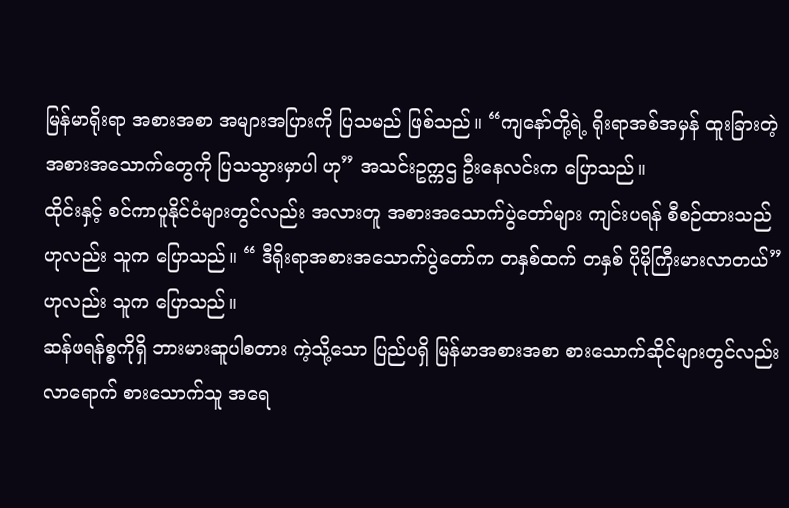မြန်မာရိုးရာ အစားအစာ အများအပြားကို ပြသမည် ဖြစ်သည်။ “ကျနော်တို့ရဲ့ ရိုးရာအစ်အမှန် ထူးခြားတဲ့ အစားအသောက်တွေကို ပြသသွားမှာပါ ဟု” အသင်းဥက္ကဌ ဦးနေလင်းက ပြောသည်။
ထိုင်းနှင့် စင်ကာပူနိုင်ငံများတွင်လည်း အလားတူ အစားအသောက်ပွဲတော်များ ကျင်းပရန် စီစဉ်ထားသည် ဟုလည်း သူက ပြောသည်။ “ ဒီရိုးရာအစားအသောက်ပွဲတော်က တနှစ်ထက် တနှစ် ပိုမိုကြီးမားလာတယ်” ဟုလည်း သူက ပြောသည်။
ဆန်ဖရန်စ္စကိုရှိ ဘားမားဆူပါစတား ကဲ့သို့သော ပြည်ပရှိ မြန်မာအစားအစာ စားသောက်ဆိုင်များတွင်လည်း လာရောက် စားသောက်သူ အရေ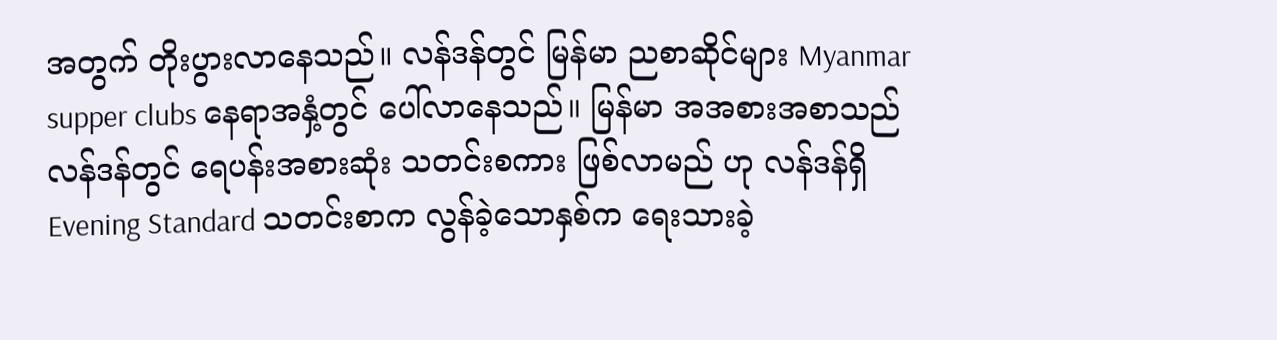အတွက် တိုးပွားလာနေသည်။ လန်ဒန်တွင် မြန်မာ ညစာဆိုင်များ Myanmar supper clubs နေရာအနှံ့တွင် ပေါ်လာနေသည်။ မြန်မာ အအစားအစာသည် လန်ဒန်တွင် ရေပန်းအစားဆုံး သတင်းစကား ဖြစ်လာမည် ဟု လန်ဒန်ရှိ Evening Standard သတင်းစာက လွန်ခဲ့သောနှစ်က ရေးသားခဲ့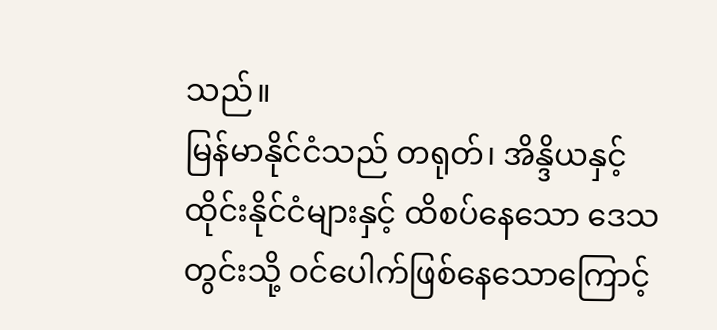သည်။
မြန်မာနိုင်ငံသည် တရုတ်၊ အိန္ဒိယနှင့် ထိုင်းနိုင်ငံများနှင့် ထိစပ်နေသော ဒေသတွင်းသို့ ဝင်ပေါက်ဖြစ်နေသောကြောင့်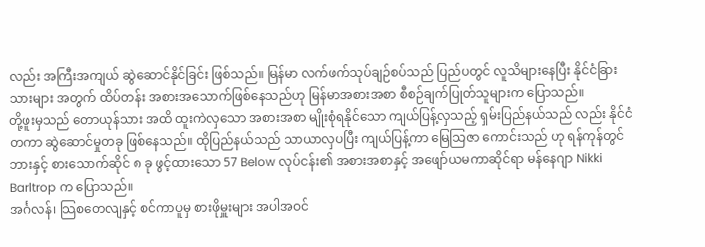လည်း အကြီးအကျယ် ဆွဲဆောင်နိုင်ခြင်း ဖြစ်သည်။ မြန်မာ လက်ဖက်သုပ်ချဉ်စပ်သည် ပြည်ပတွင် လူသိများနေပြီး နိုင်ငံခြားသားများ အတွက် ထိပ်တန်း အစားအသောက်ဖြစ်နေသည်ဟု မြန်မာအစားအစာ စီစဉ်ချက်ပြုတ်သူများက ပြောသည်။
တို့ဖူးမှသည် တောယုန်သား အထိ ထူးကဲလှသော အစားအစာ မျိုးစုံရနိုင်သော ကျယ်ပြန့်လှသည့် ရှမ်းပြည်နယ်သည် လည်း နိုင်ငံတကာ ဆွဲဆောင်မှုတခု ဖြစ်နေသည်။ ထိုပြည်နယ်သည် သာယာလှပပြီး ကျယ်ပြန့်ကာ မြေသြဇာ ကောင်းသည် ဟု ရန်ကုန်တွင် ဘားနှင့် စားသောက်ဆိုင် ၈ ခု ဖွင့်ထားသော 57 Below လုပ်ငန်း၏ အစားအစာနှင့် အဖျော်ယမကာဆိုင်ရာ မန်နေဂျာ Nikki Barltrop က ပြောသည်။
အင်္ဂလန်၊ သြစတေလျနှင့် စင်ကာပူမှ စားဖိုမှူးများ အပါအဝင်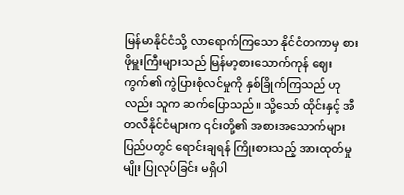မြန်မာနိုင်ငံသို့ လာရောက်ကြသော နိုင်ငံတကာမှ စားဖိုမှူးကြီးများသည် မြန်မာ့စားသောက်ကုန် ဈေးကွက်၏ ကွဲပြားစုံလင်မှုကို နှစ်ခြိုက်ကြသည် ဟုလည်း သူက ဆက်ပြောသည်။ သို့သော် ထိုင်းနှင့် အီတလီနိုင်ငံများက ၎င်းတို့၏ အစားအသောက်များ ပြည်ပတွင် ရောင်းချရန် ကြိုးစားသည့် အားထုတ်မှုမျိုး ပြုလုပ်ခြင်း မရှိပါ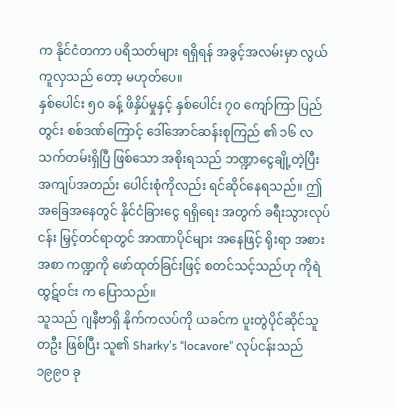က နိုင်ငံတကာ ပရိသတ်များ ရရှိရန် အခွင့်အလမ်းမှာ လွယ်ကူလှသည် တော့ မဟုတ်ပေ။
နှစ်ပေါင်း ၅၀ ခန့် ဖိနှိပ်မှုနှင့် နှစ်ပေါင်း ၇၀ ကျော်ကြာ ပြည်တွင်း စစ်ဒဏ်ကြောင့် ဒေါ်အောင်ဆန်းစုကြည် ၏ ၁၆ လ သက်တမ်းရှိပြီ ဖြစ်သော အစိုးရသည် ဘဏ္ဍာငွေချို့တဲ့ပြီး အကျပ်အတည်း ပေါင်းစုံကိုလည်း ရင်ဆိုင်နေရသည်။ ဤ အခြေအနေတွင် နိုင်ငံခြားငွေ ရရှိရေး အတွက် ခရီးသွားလုပ်ငန်း မြှင့်တင်ရာတွင် အာဏာပိုင်များ အနေဖြင့် ရိုးရာ အစားအစာ ကဏ္ဍကို ဖော်ထုတ်ခြင်းဖြင့် စတင်သင့်သည်ဟု ကိုရဲထွဋ်ဝင်း က ပြောသည်။
သူသည် ဂျနီဗာရှိ နိုက်ကလပ်ကို ယခင်က ပူးတွဲပိုင်ဆိုင်သူ တဦး ဖြစ်ပြီး သူ၏ Sharky’s “locavore” လုပ်ငန်းသည် ၁၉၉၀ ခု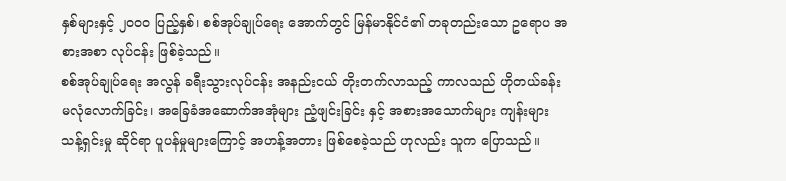နှစ်များနှင့် ၂၀၀၀ ပြည့်နှစ်၊ စစ်အုပ်ချုပ်ရေး အောက်တွင် မြန်မာနိုင်ငံ၏ တခုတည်းသော ဥရောပ အစားအစာ လုပ်ငန်း ဖြစ်ခဲ့သည်။
စစ်အုပ်ချုပ်ရေး အလွန် ခရီးသွားလုပ်ငန်း အနည်းငယ် တိုးတက်လာသည့် ကာလသည် ဟိုတယ်ခန်း မလုံလောက်ခြင်း၊ အခြေခံအဆောက်အအုံများ ညံ့ဖျင်းခြင်း နှင့် အစားအသောက်များ ကျန်းများသန့်ရှင်းမှု ဆိုင်ရာ ပူပန်မှုများကြောင့် အဟန့်အတား ဖြစ်စေခဲ့သည် ဟုလည်း သူက ပြောသည်။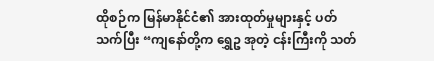ထိုစဉ်က မြန်မာနိုင်ငံ၏ အားထုတ်မှုများနှင့် ပတ်သက်ပြီး “ကျနော်တို့က ရွှေဥ အုတဲ့ ငန်းကြီးကို သတ်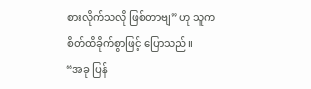စားလိုက်သလို ဖြစ်တာဗျ” ဟု သူက စိတ်ထိခိုက်စွာဖြင့် ပြောသည်။
“အခု ပြန်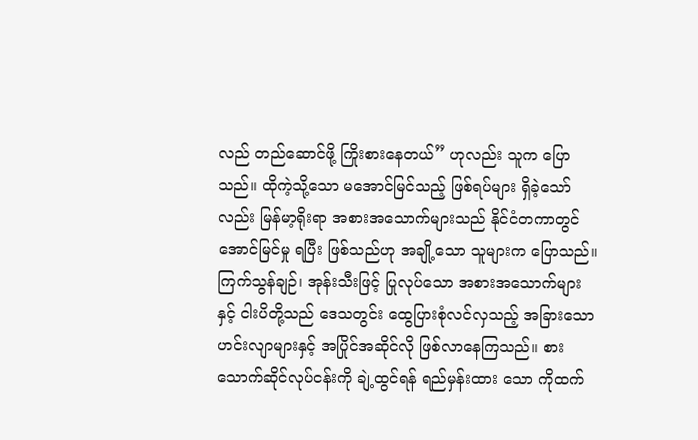လည် တည်ဆောင်ဖို့ ကြိုးစားနေတယ်” ဟုလည်း သူက ပြောသည်။ ထိုကဲ့သို့သော မအောင်မြင်သည့် ဖြစ်ရပ်များ ရှိခဲ့သော်လည်း မြန်မာ့ရိုးရာ အစားအသောက်များသည် နိုင်ငံတကာတွင် အောင်မြင်မှု ရပြီး ဖြစ်သည်ဟု အချို့သော သူများက ပြောသည်။
ကြက်သွန်ချဉ်၊ အုန်းသီးဖြင့် ပြုလုပ်သော အစားအသောက်များနှင့် ငါးပိတို့သည် ဒေသတွင်း ထွေပြားစုံလင်လှသည့် အခြားသော ဟင်းလျာများနှင့် အပြိုင်အဆိုင်လို ဖြစ်လာနေကြသည်။ စားသောက်ဆိုင်လုပ်ငန်းကို ချဲ့ထွင်ရန် ရည်မှန်းထား သော ကိုထက်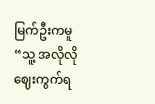မြက်ဦးကမူ “သူ့ အလိုလို ဈေးကွက်ရ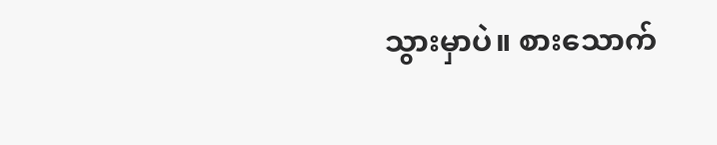သွားမှာပဲ။ စားသောက်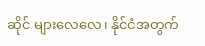ဆိုင် များလေလေ၊ နိုင်ငံအတွက်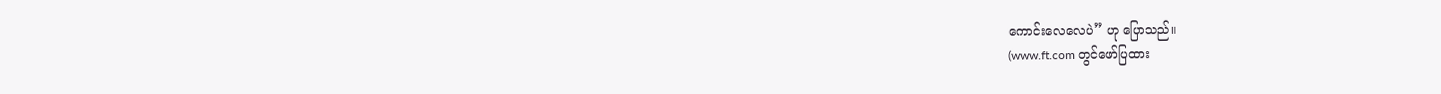ကောင်းလေလေပဲ” ဟု ပြောသည်။
(www.ft.com တွင်ဖော်ပြထား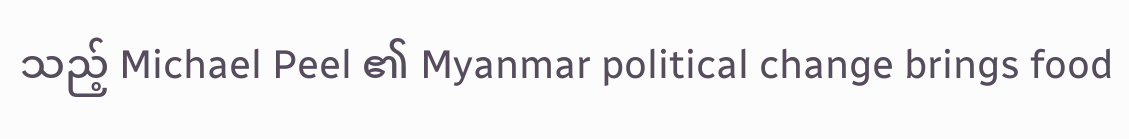သည့် Michael Peel ၏ Myanmar political change brings food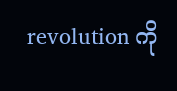revolution ကို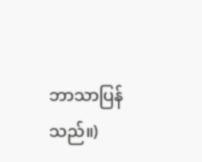ဘာသာပြန်သည်။)